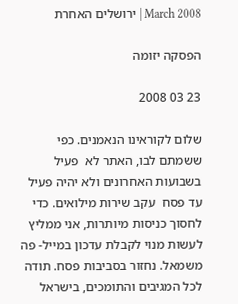2008 March | ירושלים האחרת

הפסקה יזומה

23 03 2008

שלום לקוראינו הנאמנים. כפי ששמתם לבו, האתר לא  פעיל בשבועות האחרונים ולא יהיה פעיל עד פסח  עקב שירות מילואים. כדי לחסוך כניסות מיותרות, אני ממליץ לעשות מנוי לקבלת עדכון במייל- פה משמאל. נחזור בסביבות פסח. תודה לכל המגיבים והתומכים, בישראל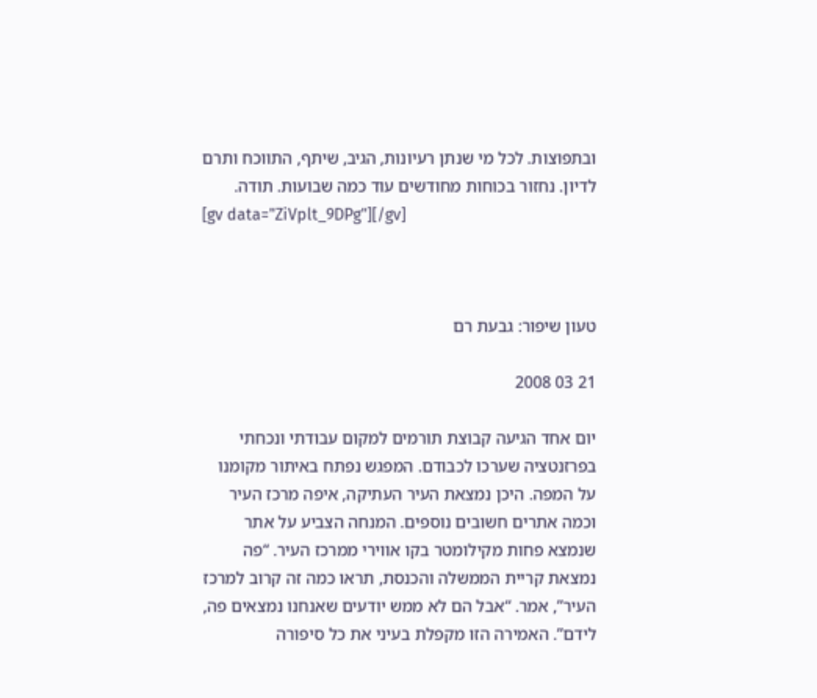ובתפוצות. לכל מי שנתן רעיונות, הגיב, שיתף, התווכח ותרם לדיון. נחזור בכוחות מחודשים עוד כמה שבועות. תודה.
[gv data="ZiVplt_9DPg"][/gv]



טעון שיפור: גבעת רם

21 03 2008

יום אחד הגיעה קבוצת תורמים למקום עבודתי ונכחתי בפרזנטציה שערכו לכבודם. המפגש נפתח באיתור מקומנו על המפה. היכן נמצאת העיר העתיקה, איפה מרכז העיר וכמה אתרים חשובים נוספים. המנחה הצביע על אתר שנמצא פחות מקילומטר בקו אווירי ממרכז העיר. “פה נמצאת קריית הממשלה והכנסת, תראו כמה זה קרוב למרכז העיר”, אמר. “אבל הם לא ממש יודעים שאנחנו נמצאים פה, לידם”. האמירה הזו מקפלת בעיני את כל סיפורה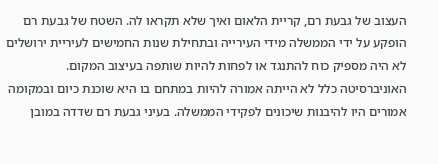העצוב של גבעת רם, קריית הלאום ואיך שלא תקראו לה. השטח של גבעת רם הופקע על ידי הממשלה מידי העירייה ובתחילת שנות החמישים לעיריית ירושלים לא היה מספיק כוח להתנגד או לפחות להיות שותפה בעיצוב המקום. האוניברסיטה כלל לא הייתה אמורה להיות במתחם בו היא שוכנת כיום ובמקומה אמורים היו להיבנות שיכונים לפקידי הממשלה. בעיני גבעת רם שדדה במובן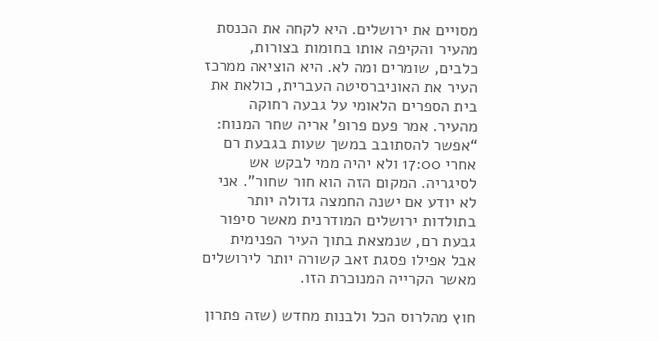מסויים את ירושלים. היא לקחה את הכנסת מהעיר והקיפה אותו בחומות בצורות, כלבים, שומרים ומה לא. היא הוציאה ממרכז העיר את האוניברסיטה העברית, כולאת את בית הספרים הלאומי על גבעה רחוקה מהעיר. אמר פעם פרופ’ אריה שחר המנוח: “אפשר להסתובב במשך שעות בגבעת רם אחרי 17:00 ולא יהיה ממי לבקש אש לסיגריה. המקום הזה הוא חור שחור”. אני לא יודע אם ישנה החמצה גדולה יותר בתולדות ירושלים המודרנית מאשר סיפור גבעת רם, שנמצאת בתוך העיר הפנימית אבל אפילו פסגת זאב קשורה יותר לירושלים מאשר הקרייה המנוכרת הזו.

חוץ מהלרוס הכל ולבנות מחדש (שזה פתרון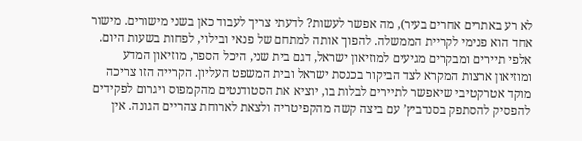לא רע באתרים אחרים בעיר), מה אפשר לעשות? לדעתי צריך לעבוד כאן בשני מישורים. מישור אחד הוא פנימי לקריית הממשלה. להפוך אותה למתחם של פנאי ובילוי, לפחות בשעות היום. אלפי תיירים ומבקרים מגיעים למוזיאון ישראל, דגם בית שני, היכל הספר, מוזיאון המדע ומוזיאון ארצות המקרא לצד הביקור בכנסת ישראל ובית המשפט העליון. הקרייה הזו צריכה מוקד אטרקטיבי שיאפשר לתיירים לבלות בו, יוציא את הסטודנטים מהקמפוס ויגרום לפקידים להפסיק להסתפק בסנדביץ’ עם ביצה קשה מהקפיטריה ולצאת לארוחת צהריים הגונה. אין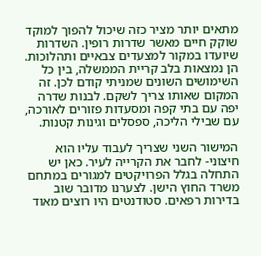מתאים יותר מציר כזה שיכול להפוך למוקד שוקק חיים מאשר שדרות רופין. השדרות שיועדו במקור למצעדים צבאיים ותהלוכות. הן נמצאות בלב קריית הממשלה, בין כל השימושים השונים שמניתי קודם לכן. זה המקום שאותו צריך לשקם. לבנות שדרה יפה עם בתי קפה ומסעדות פזורים לאורכה, עם שבילי הליכה, ספסלים וגינות קטנות.

המישור השני שצריך לעבוד עליו הוא חיצוני- לחבר את הקרייה לעיר. כאן יש התחלה בגלל הפרויקטים למגורים במתחם משרד החוץ הישן. לצערנו מדובר שוב בדירות רפאים. סטודנטים היו רוצים מאוד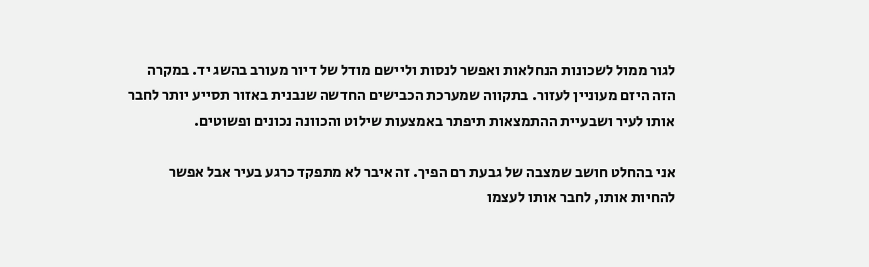לגור ממול לשכונות הנחלאות ואפשר לנסות וליישם מודל של דיור מעורב בהשג יד. במקרה הזה היזם מעוניין לעזור. בתקווה שמערכת הכבישים החדשה שנבנית באזור תסייע יותר לחבר אותו לעיר ושבעיית ההתמצאות תיפתר באמצעות שילוט והכוונה נכונים ופשוטים.

אני בהחלט חושב שמצבה של גבעת רם הפיך. זה איבר לא מתפקד כרגע בעיר אבל אפשר להחיות אותו, לחבר אותו לעצמו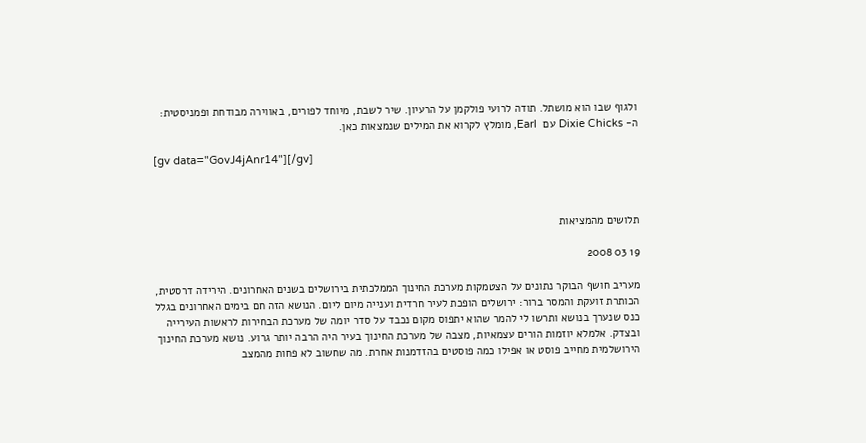ולגוף שבו הוא מושתל. תודה לרועי פולקמן על הרעיון. שיר לשבת, מיוחד לפורים, באווירה מבודחת ופמניסטית: ה- Dixie Chicks עם  Earl, מומלץ לקרוא את המילים שנמצאות כאן.

[gv data="GovJ4jAnr14"][/gv]



תלושים מהמציאות

19 03 2008

מעריב חושף הבוקר נתונים על הצטמקות מערכת החינוך הממלכתית בירושלים בשנים האחרונים. הירידה דרסטית, הכותרת זועקת והמסר ברור: ירושלים הופכת לעיר חרדית וענייה מיום ליום. הנושא הזה חם בימים האחרונים בגלל כנס שנערך בנושא ותרשו לי להמר שהוא יתפוס מקום נכבד על סדר יומה של מערכת הבחירות לראשות העירייה ובצדק. אלמלא יוזמות הורים עצמאיות, מצבה של מערכת החינוך בעיר היה הרבה יותר גרוע. נושא מערכת החינוך הירושלמית מחייב פוסט או אפילו כמה פוסטים בהזדמנות אחרת. מה שחשוב לא פחות מהמצב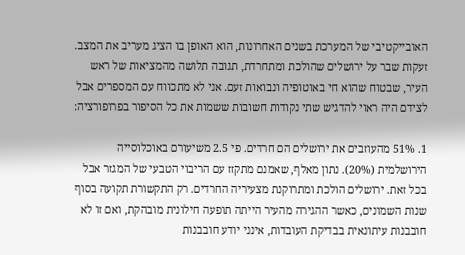האובייקטיבי של המערכת בשנים האחרונות, הוא האופן בו הציג מעריב את המצב. זעקות שבר על ירושלים שהולכת ומתחרדת, תגובה תלושה מהמציאות של ראש העיר, שבטוח שהוא חי באוטופיה ונבואות זעם. אני לא מתכווח עם המספרים אבל לצידם היה ראוי להדגיש שתי נקודות חשובות ששמות את כל הסיפור בפרופורציה:

1. 51% מהעוזבים את ירושלים הם חרדים. פי 2.5 משיעורם באוכלוסייה הירושלמית (20%). נתון מאלף, שאמנם מתקזז עם הריבוי הטבעי של המגזר אבל בכל זאת. ירושלים הולכת ומתרוקנת מצעיריה החרדים. רק התקשורת תקועה בסוף שנות השמונים, כאשר ההגירה מהעיר הייתה תופעה חילונית מובהקת, ואם זו לא חובבנות עיתונאית בבדיקת העובדות, אינני יודע חובבנות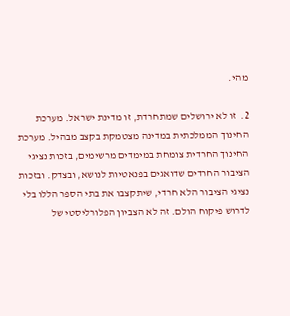מהי.

2.  זו לא ירושלים שמתחרדת, זו מדינת ישראל. מערכת החינוך הממלכתית במדינה מצטמקת בקצב מבהיל. מערכת החינוך החרדית צומחת במימדים מרשימים, בזכות נציגי הציבור החרדים שדואגים בפנאטיות לנושא, ובצדק. ובזכות נציגי הציבור הלא חרדי, שיתקצבו את בתי הספר הללו בלי לדרוש פיקוח הולם. זה לא הצביון הפלורליסטי של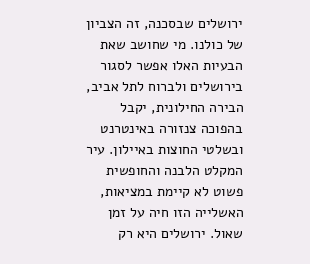ירושלים שבסכנה, זה הצביון של כולנו. מי שחושב שאת הבעיות האלו אפשר לסגור בירושלים ולברוח לתל אביב, הבירה החילונית, יקבל בהפוכה צנזורה באינטרנט ובשלטי החוצות באיילון. עיר המקלט הלבנה והחופשית פשוט לא קיימת במציאות, האשלייה הזו חיה על זמן שאול. ירושלים היא רק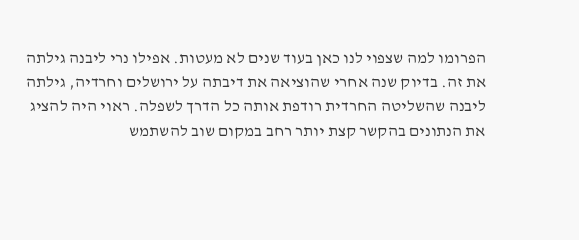הפרומו למה שצפוי לנו כאן בעוד שנים לא מעטות. אפילו נרי ליבנה גילתה את זה. בדיוק שנה אחרי שהוציאה את דיבתה על ירושלים וחרדיה, גילתה ליבנה שהשליטה החרדית רודפת אותה כל הדרך לשפלה. ראוי היה להציג את הנתונים בהקשר קצת יותר רחב במקום שוב להשתמש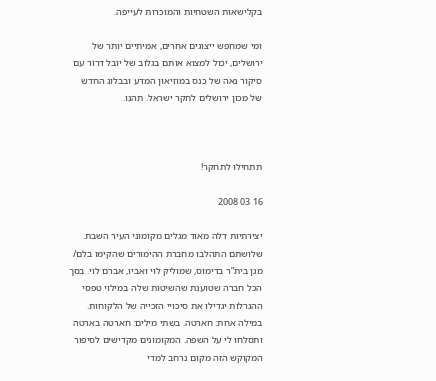בקלישאות השטחיות והמוכרות לעייפה.

ומי שמחפש ייצוגים אחרים, אמיתיים יותר של ירושלים, יכול למצוא אותם בגלוב של יובל דרור עם סיקור נאה של כנס במוזיאון המדע ובבלוג החדש של מכון ירושלים לחקר ישראל. תהנו.



תתחילו לתחקר!

16 03 2008

יצירתיות דלה מאוד מגלים מקומוני העיר השבת. שלושתם התהלבו מחברת ההימורים שהקימו בלם/ מגן בית”ר בדימוס, שמוליק לוי ואביו, אברם לוי. בסך הכל חברה שטוענת שהשיטות שלה במילוי טפסי ההגרלות יגדילו את סיכויי הזכייה של הלקוחות. במילה אחת: חארטה. בשתי מילים: חארטה בארטה ותסלחו לי על השפה. המקומונים מקדישים לסיפור המקוקש הזה מקום נרחב למדי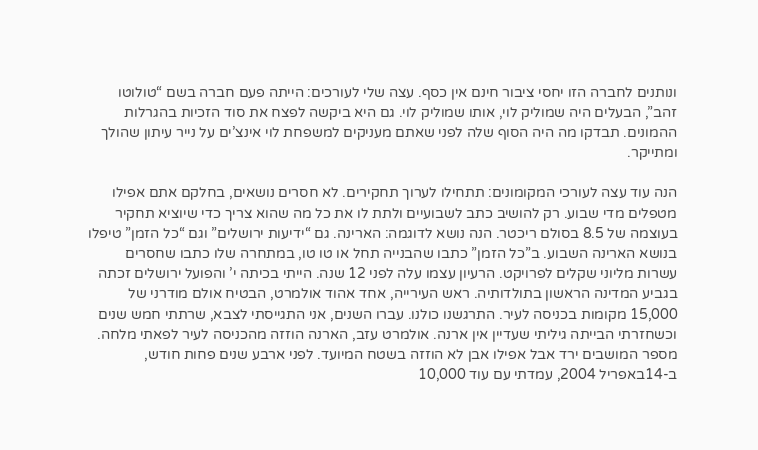ונותנים לחברה הזו יחסי ציבור חינם אין כסף. עצה שלי לעורכים: הייתה פעם חברה בשם “טולוטו זהב”, הבעלים היה שמוליק לוי, אותו שמוליק לוי. גם היא ביקשה לפצח את סוד הזכיות בהגרלות ההמונים. תבדקו מה היה הסוף שלה לפני שאתם מעניקים למשפחת לוי אינצ’ים על נייר עיתון שהולך ומתייקר.

הנה עוד עצה לעורכי המקומונים: תתחילו לערוך תחקירים. לא חסרים נושאים, בחלקם אתם אפילו מטפלים מדי שבוע. רק להושיב כתב לשבועיים ולתת לו את כל מה שהוא צריך כדי שיוציא תחקיר בעוצמה של 8.5 בסולם ריכטר. הנה נושא לדוגמה: הארינה. גם “ידיעות ירושלים” וגם “כל הזמן” טיפלו בנושא הארינה השבוע. ב”כל הזמן” כתבו שהבנייה תחל או טו טו, במתחרה שלו כתבו שחסרים עשרות מליוני שקלים לפרויקט. הרעיון עצמו עלה לפני 12 שנה. הייתי בכיתה י’ והפועל ירושלים זכתה בגביע המדינה הראשון בתולדותיה. ראש העירייה, אחד אהוד אולמרט, הבטיח אולם מודרני של 15,000 מקומות בכניסה לעיר. התרגשנו כולנו. עברו השנים, אני התגייסתי לצבא, שרתתי חמש שנים וכשחזרתי הבייתה גיליתי שעדיין אין ארנה. אולמרט עזב, הארנה הוזזה מהכניסה לעיר לפאתי מלחה. מספר המושבים ירד אבל אפילו אבן לא הוזזה בשטח המיועד. לפני ארבע שנים פחות חודש, ב-14באפריל 2004, עמדתי עם עוד 10,000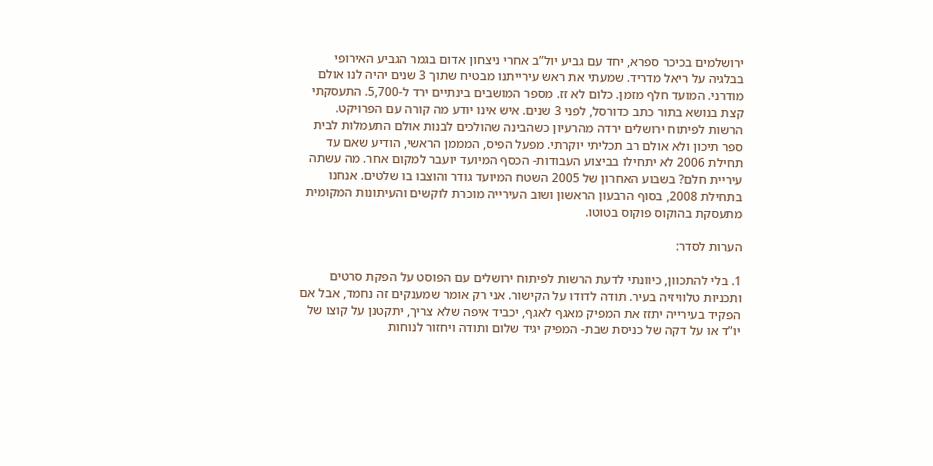ירושלמים בכיכר ספרא, יחד עם גביע יול”ב אחרי ניצחון אדום בגמר הגביע האירופי בבלגיה על ריאל מדריד. שמעתי את ראש עירייתנו מבטיח שתוך 3 שנים יהיה לנו אולם מודרני. המועד חלף מזמן. כלום לא זז. מספר המושבים בינתיים ירד ל-5,700. התעסקתי קצת בנושא בתור כתב כדורסל, לפני 3 שנים. איש אינו יודע מה קורה עם הפרויקט. הרשות לפיתוח ירושלים ירדה מהרעיון כשהבינה שהולכים לבנות אולם התעמלות לבית ספר תיכון ולא אולם רב תכליתי יוקרתי. מפעל הפיס, המממן הראשי, הודיע שאם עד תחילת 2006 לא יתחילו בביצוע העבודות- הכסף המיועד יועבר למקום אחר. מה עשתה עיריית חלם? בשבוע האחרון של 2005 השטח המיועד גודר והוצבו בו שלטים. אנחנו בתחילת 2008, בסוף הרבעון הראשון ושוב העירייה מוכרת לוקשים והעיתונות המקומית מתעסקת בהוקוס פוקוס בטוטו.

הערות לסדר:

1. בלי להתכוון, כיוונתי לדעת הרשות לפיתוח ירושלים עם הפוסט על הפקת סרטים ותכניות טלוויזיה בעיר. תודה לדודו על הקישור. אני רק אומר שמענקים זה נחמד, אבל אם הפקיד בעירייה יתזז את המפיק מאגף לאגף, יכביד איפה שלא צריך, יתקטנן על קוצו של יו”ד או על דקה של כניסת שבת- המפיק יגיד שלום ותודה ויחזור לנוחות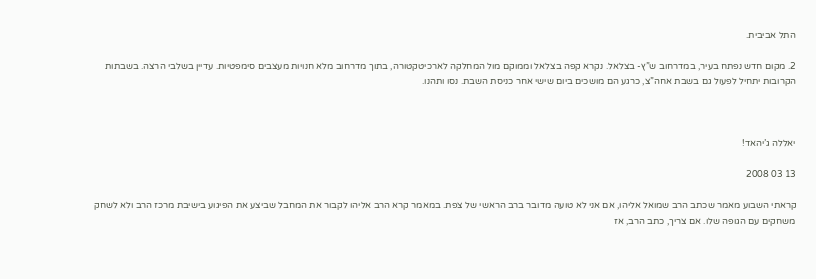התל אביבית.

2. מקום חדש נפתח בעיר, במדרחוב ש”ץ- בצלאל. נקרא קפה בצלאל וממוקם מול המחלקה לארכיטקטורה, בתוך מדרחוב מלא חנויות מעצבים סימפטיות. עדיין בשלבי הרצה. בשבתות הקרובות יתחיל לפעול גם בשבת אחה”צ, כרגע הם מושכים ביום שישי אחר כניסת השבת. נסו ותהנו.



יאללה ג’יהאד!

13 03 2008

קראתי השבוע מאמר שכתב הרב שמואל אליהו, אם אני לא טועה מדובר ברב הראשי של צפת. במאמר קרא הרב אליהו לקבור את המחבל שביצע את הפיגוע בישיבת מרכז הרב ולא לשחק משחקים עם הגופה שלו. אם צריך, כתב הרב, אז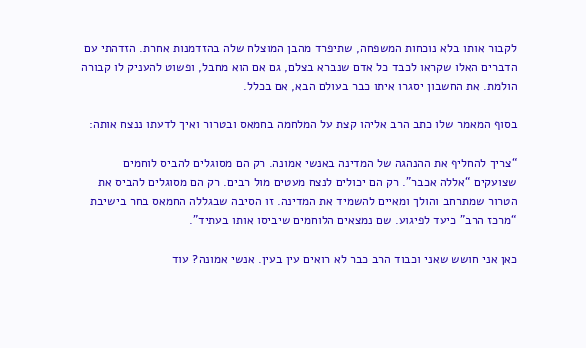לקבור אותו בלא נוכחות המשפחה, שתיפרד מהבן המוצלח שלה בהזדמנות אחרת. הזדהתי עם הדברים האלו שקראו לכבד כל אדם שנברא בצלם, גם אם הוא מחבל, ופשוט להעניק לו קבורה הולמת. את החשבון יסגרו איתו כבר בעולם הבא, אם בכלל.

בסוף המאמר שלו כתב הרב אליהו קצת על המלחמה בחמאס ובטרור ואיך לדעתו ננצח אותה:

“צריך להחליף את ההנהגה של המדינה באנשי אמונה. רק הם מסוגלים להביס לוחמים שצועקים “אללה אכבר”. רק הם יכולים לנצח מעטים מול רבים. רק הם מסוגלים להביס את הטרור שמתרחב והולך ומאיים להשמיד את המדינה. זו הסיבה שבגללה החמאס בחר בישיבת “מרכז הרב” כיעד לפיגוע. שם נמצאים הלוחמים שיביסו אותו בעתיד”.

כאן אני חושש שאני וכבוד הרב כבר לא רואים עין בעין. אנשי אמונה? עוד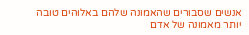אנשים שסבורים שהאמונה שלהם באלוהים טובה יותר מאמונה של אדם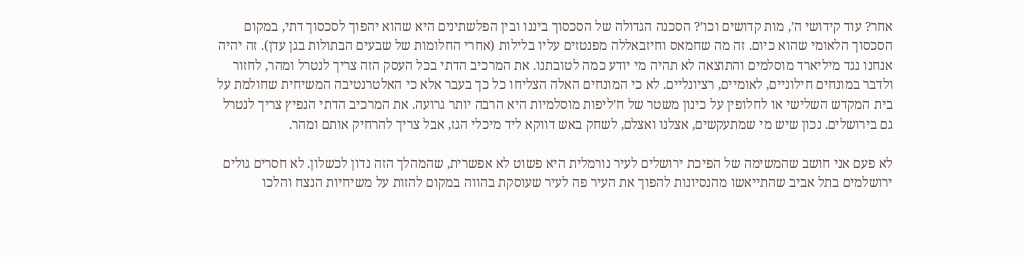אחר? עוד קידושי ה’, מות קדושים וכו’? הסכנה הגדולה של הסכסוך ביננו ובין הפלשתינים היא שהוא יהפוך לסכסוך דתי, במקום הסכסוך הלאומי שהוא כיום. זה מה שחמאס וחיזבאללה מפנטזים עליו בלילות (אחרי החלומות של שבעים הבתולות בגן עדן). זה יהיה אנחנו נגד מיליארד מוסלמים והתוצאה לא תהיה מי יודע כמה לטובתנו. את המרכיב הדתי בכל העסק הזה צריך לנטרל ומהר, לחזור ולדבר במונחים חילוניים, לאומיים, רציונליים. לא כי המונחים האלה הצליחו כל כך בעבר אלא כי האלטרנטיבה המשיחית שחולמת על בית המקדש השלישי או לחלופין על כינון משטר של ח’ליפות מוסלמיות היא הרבה יותר גרועה. את המרכיב הדתי הנפיץ צריך לנטרל גם בירושלים. נכון שיש מי שמתעקשים, אצלנו ואצלם, לשחק באש דווקא ליד מיכלי הגז, אבל צריך להרחיק אותם ומהר.

לא פעם אני חושב שהמשימה של הפיכת ירושלים לעיר נורמלית היא פשוט לא אפשרית, שהמהלך הזה נדון לכשלון. לא חסרים גולים ירושלמים בתל אביב שהתייאשו מהנסיונות להפוך את העיר פה לעיר שעוסקת בהווה במקום להזות על משיחיות הנצח והלכו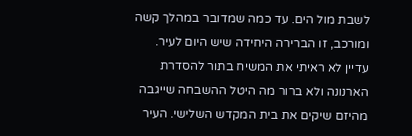לשבת מול הים. עד כמה שמדובר במהלך קשה ומורכב, זו הברירה היחידה שיש היום לעיר. עדיין לא ראיתי את המשיח בתור להסדרת הארנונה ולא ברור מה היטל ההשבחה שייגבה מהיזם שיקים את בית המקדש השלישי. העיר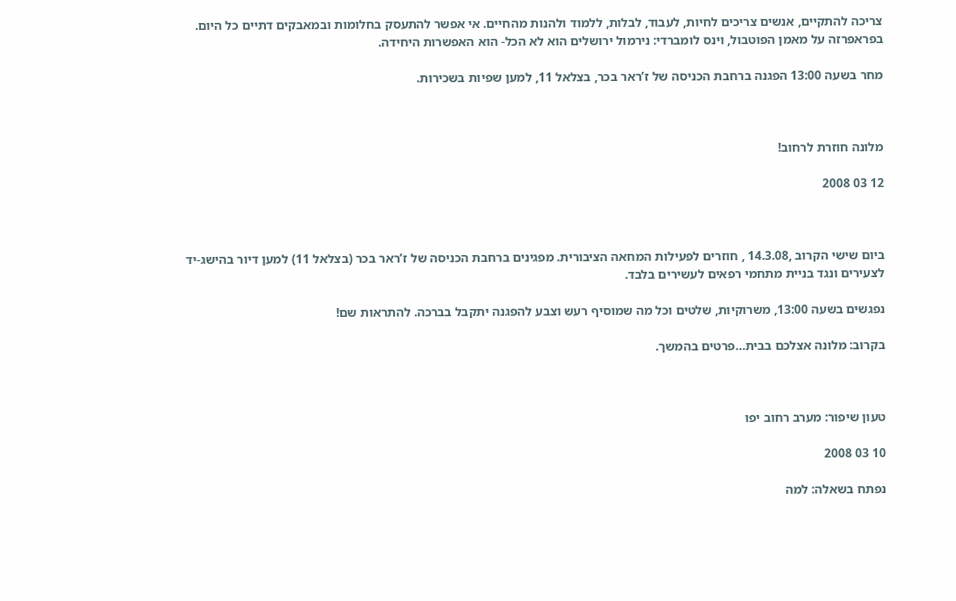צריכה להתקיים, אנשים צריכים לחיות, לעבוד, לבלות, ללמוד ולהנות מהחיים. אי אפשר להתעסק בחלומות ובמאבקים דתיים כל היום. בפראפרזה על מאמן הפוטבול, וינס לומברדי: נירמול ירושלים הוא לא הכל- הוא האפשרות היחידה.

מחר בשעה 13:00 הפגנה ברחבת הכניסה של ז’ראר בכר, בצלאל 11, למען שפיות בשכירות.



מלונה חוזרת לרחוב!

12 03 2008



ביום שישי הקרוב ,14.3.08 , חוזרים לפעילות המחאה הציבורית. מפגינים ברחבת הכניסה של ז’ראר בכר (בצלאל 11) למען דיור בהישג-יד לצעירים ונגד בניית מתחמי רפאים לעשירים בלבד.

נפגשים בשעה 13:00, משרוקיות, שלטים וכל מה שמוסיף רעש וצבע להפגנה יתקבל בברכה. להתראות שם!

בקרוב: מלונה אצלכם בבית…פרטים בהמשך.



טעון שיפור: מערב רחוב יפו

10 03 2008

נפתח בשאלה: למה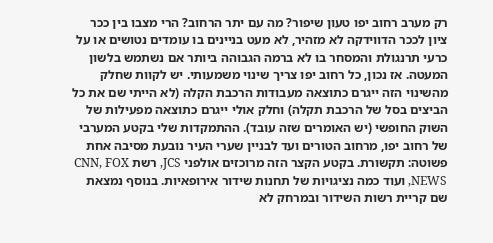רק מערב רחוב יפו טעון שיפור? מה עם יתר הרחוב? הרי מצבו בין ככר ציון לככר הדווידקה לא מזהיר, לא מעט בניינים בו עומדים נטושים או על כרעי תרנגולת והמסחר בו לא ברמה הגבוהה ביותר אם נשתמש בלשון המעטה. אז נכון, כל רחוב יפו צריך שינוי משמעותי. יש לקוות שחלק מהשינוי הזה ייגרם כתוצאה מעבודות הרכבת הקלה (לא הייתי שם את כל הביצים בסל של הרכבת תקלה) וחלק אולי ייגרם כתוצאה מפעילות של השוק החופשי (יש האומרים שזה עובד). ההתמקדות שלי בקטע המערבי של רחוב יפו, מרחוב הטורים ועד לבניין שערי העיר נובעת מסיבה אחת פשוטה: תקשורת. בקטע הקצר הזה מרוכזים אולפני JCS, רשת CNN, FOX NEWS, ועוד כמה נציגויות של תחנות שידור אירופאיות. בנוסף נמצאת שם קריית רשות השידור ובמרחק לא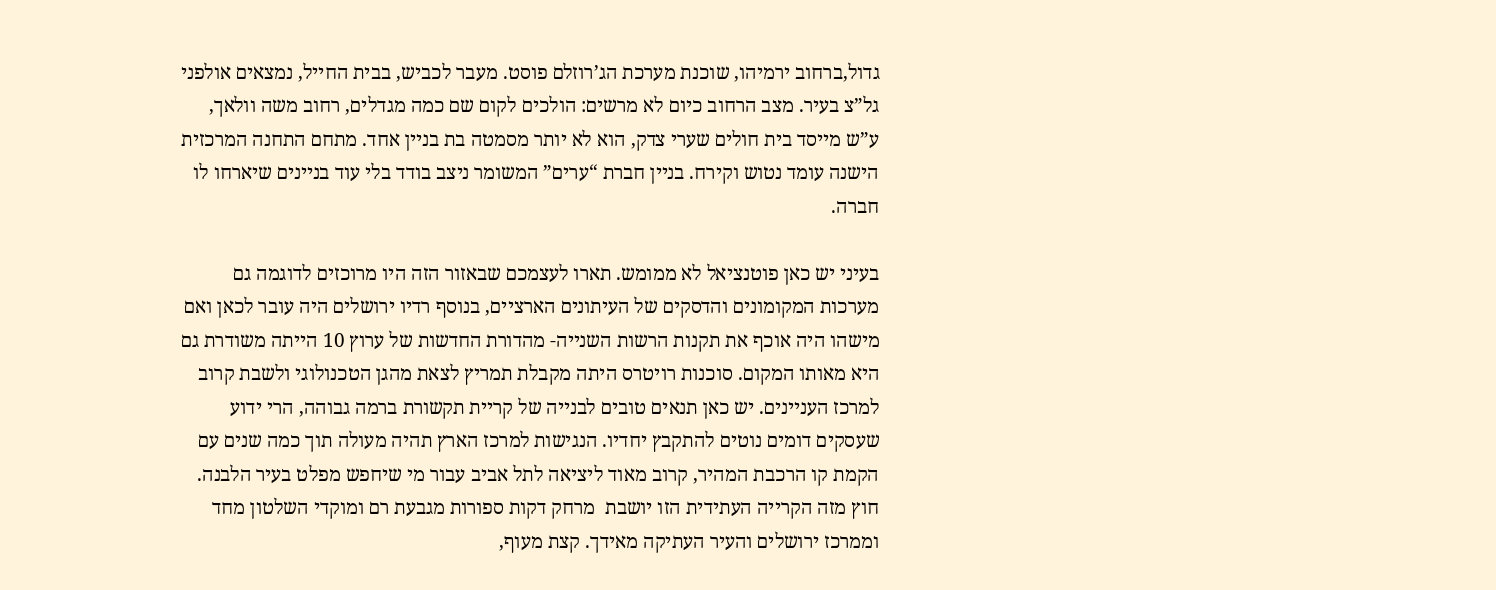גדול,ברחוב ירמיהו, שוכנת מערכת הג’רוזלם פוסט. מעבר לכביש, בבית החייל, נמצאים אולפני גל”צ בעיר. מצב הרחוב כיום לא מרשים: הולכים לקום שם כמה מגדלים, רחוב משה וולאך, ע”ש מייסד בית חולים שערי צדק, הוא לא יותר מסמטה בת בניין אחד. מתחם התחנה המרכזית הישנה עומד נטוש וקירח. בניין חברת “ערים” המשומר ניצב בודד בלי עוד בניינים שיארחו לו חברה.

בעיני יש כאן פוטנציאל לא ממומש. תארו לעצמכם שבאזור הזה היו מרוכזים לדוגמה גם מערכות המקומונים והדסקים של העיתונים הארציים, בנוסף רדיו ירושלים היה עובר לכאן ואם מישהו היה אוכף את תקנות הרשות השנייה- מהדורת החדשות של ערוץ 10 הייתה משודרת גם היא מאותו המקום. סוכנות רויטרס היתה מקבלת תמריץ לצאת מהגן הטכנולוגי ולשבת קרוב למרכז העניינים. יש כאן תנאים טובים לבנייה של קריית תקשורת ברמה גבוהה, הרי ידוע שעסקים דומים נוטים להתקבץ יחדיו. הנגישות למרכז הארץ תהיה מעולה תוך כמה שנים עם הקמת קו הרכבת המהיר, קרוב מאוד ליציאה לתל אביב עבור מי שיחפש מפלט בעיר הלבנה. חוץ מזה הקרייה העתידית הזו יושבת  מרחק דקות ספורות מגבעת רם ומוקדי השלטון מחד וממרכז ירושלים והעיר העתיקה מאידך. קצת מעוף,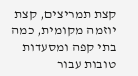קצת תמריצים, קצת יוזמה מקומית, כמה בתי קפה ומסעדות טובות עבור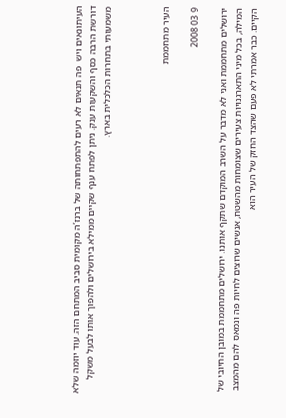העיתונאים ויש  פה תנאים לא רעים להתפתחותה של ברנז’ה מקומית סביב המתחם הזה. עוד יוזמה שלא דורשת הרבה כסף והשקעות ענק. ניתן לפתח ענף שקיים ממילא בירושלים ולהפוך אותו לבעל משקל משמעותי בתחרות הכלכלית בארץ.



העיר מתחממת

9 03 2008

ירושלים מתחממת ואני לא מדבר על השרב המוקדם שתקף אותנו. ירושלים מתחממת במובן החיובי של המילה, בכל מיני התארגנויות צעירים שצומחות מהשטח, אנשים שרוצים לחיות פה ונמאס להם מהמצב הקיים. כבר אמרתי לא פעם שהצד החזק של העיר הוא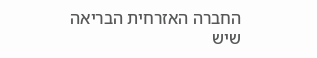החברה האזרחית הבריאה שיש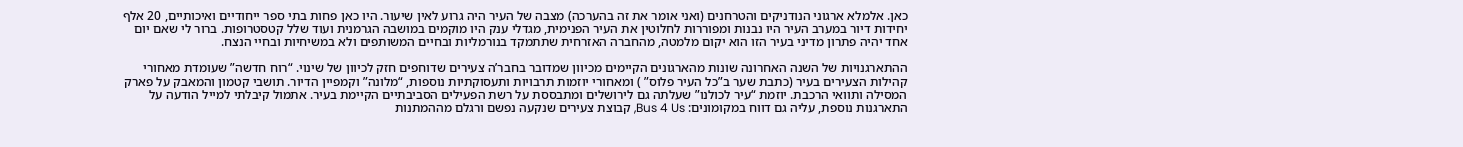כאן. אלמלא ארגוני הנודניקים והטרחנים (ואני אומר את זה בהערכה) מצבה של העיר היה גרוע לאין שיעור. היו כאן פחות בתי ספר ייחודיים ואיכותיים, 20 אלף יחידות דיור במערב העיר היו נבנות ומפוררות לחלוטין את העיר הפנימית, מגדלי ענק היו מוקמים במושבה הגרמנית ועוד שלל קטסטרופות. ברור לי שאם יום אחד יהיה פתרון מדיני בעיר הזו הוא יקום מלמטה, מהחברה האזרחית שתתמקד בנורמליות ובחיים המשותפים ולא במשיחיות ובחיי הנצח.

ההתארגנויות של השנה האחרונה שונות מהארגונים הקיימים מכיוון שמדובר בחבר’ה צעירים שדוחפים חזק לכיוון של שינוי. “רוח חדשה” שעומדת מאחורי קהילות הצעירים בעיר (כתבת שער ב”כל העיר פלוס” ) ומאחורי יוזמות תרבויות ותעסוקתיות נוספות, “מלונה” וקמפיין הדיור. תושבי קטמון והמאבק על פארק המסילה ותוואי הרכבת. יוזמת “עיר לכולנו” שעלתה גם לירושלים ומתבססת על רשת הפעילים הסביבתיים הקיימת בעיר. אתמול קיבלתי למייל הודעה על התארגנות נוספת, עליה גם דווח במקומונים: Bus 4 Us, קבוצת צעירים שנקעה נפשם ורגלם מההמתנות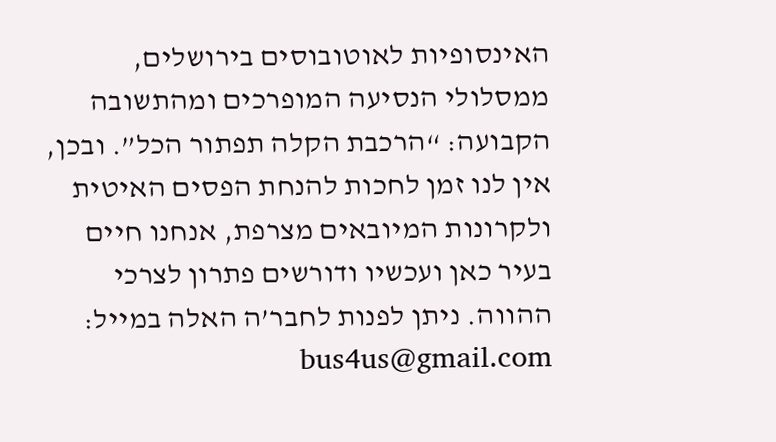האינסופיות לאוטובוסים בירושלים, ממסלולי הנסיעה המופרכים ומהתשובה הקבועה: “הרכבת הקלה תפתור הכל”. ובכן, אין לנו זמן לחכות להנחת הפסים האיטית ולקרונות המיובאים מצרפת, אנחנו חיים בעיר כאן ועכשיו ודורשים פתרון לצרכי ההווה. ניתן לפנות לחבר’ה האלה במייל: bus4us@gmail.com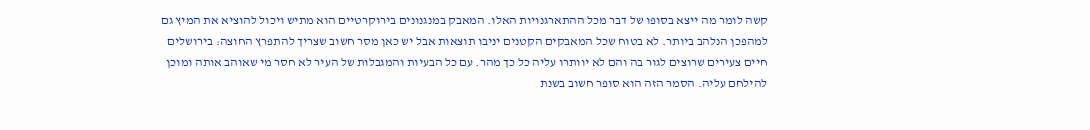קשה לומר מה ייצא בסופו של דבר מכל ההתארגנויות האלו. המאבק במנגנונים בירוקרטיים הוא מתיש ויכול להוציא את המיץ גם למהפכן הנלהב ביותר. לא בטוח שכל המאבקים הקטנים יניבו תוצאות אבל יש כאן מסר חשוב שצריך להתפרץ החוצה: בירושלים חיים צעירים שרוצים לגור בה והם לא יוותרו עליה כל כך מהר. עם כל הבעיות והמגבלות של העיר לא חסר מי שאוהב אותה ומוכן להילחם עליה. הסמר הזה הוא סופר חשוב בשנת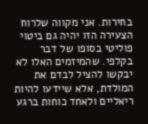בחירות. אני מקווה שלרוח הצעירה הזו יהיה גם ביטוי פוליטי בסופו של דבר בקלפי. שהמיזמים האלו לא יבקשו להציל לבדם את המולדת, אלא שיידעו להיות ריאליים ולאחד כוחות ברגע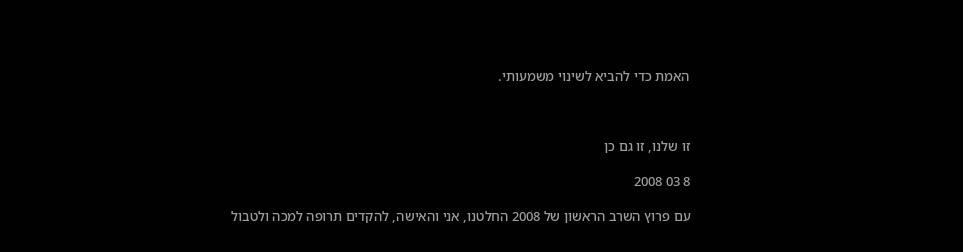האמת כדי להביא לשינוי משמעותי.



זו שלנו, זו גם כן

8 03 2008

עם פרוץ השרב הראשון של 2008 החלטנו, אני והאישה, להקדים תרופה למכה ולטבול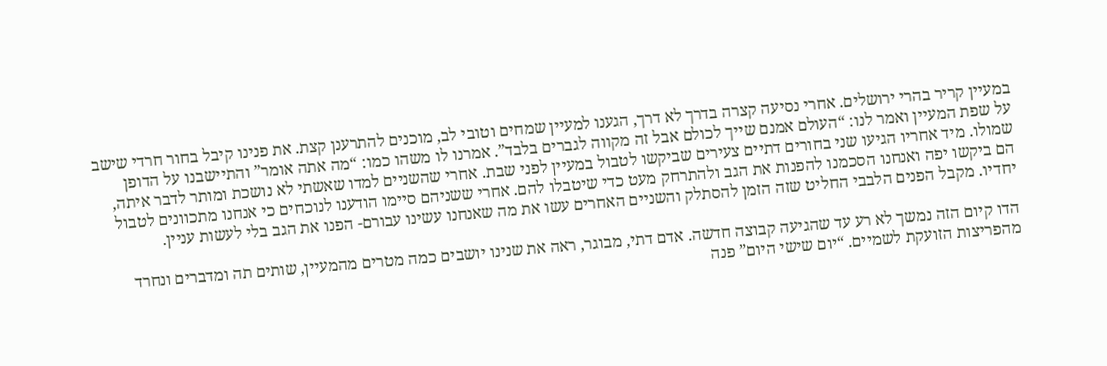במעיין קריר בהרי ירושלים. אחרי נסיעה קצרה בדרך לא דרך, הגענו למעיין שמחים וטובי לב, מוכנים להתרענן קצת. את פנינו קיבל בחור חרדי שישב על שפת המעיין ואמר לנו: “העולם אמנם שייך לכולם אבל זה מקווה לגברים בלבד”. אמרנו לו משהו כמו: “מה אתה אומר” והתיישבנו על הדופן שמולו. מיד אחריו הגיעו שני בחורים דתיים צעירים שביקשו לטבול במעיין לפני שבת. אחרי שהשניים למדו שאשתי לא נושכת ומותר לדבר איתה, הם ביקשו יפה ואנחנו הסכמנו להפנות את הגב ולהתרחק מעט כדי שיטבלו להם. אחרי ששניהם סיימו הודענו לנוכחים כי אנחנו מתכוונים לטבול יחדיו. מקבל הפנים הלבבי החליט שזה הזמן להסתלק והשניים האחרים עשו את מה שאנחנו עשינו עבורם- הפנו את הגב בלי לעשות עניין.

הדו קיום הזה נמשך לא רע עד שהגיעה קבוצה חדשה. אדם דתי, מבוגר, ראה את שנינו יושבים כמה מטרים מהמעיין, שותים תה ומדברים ונחרד מהפריצות הזועקת לשמיים. “יום שישי היום” פנה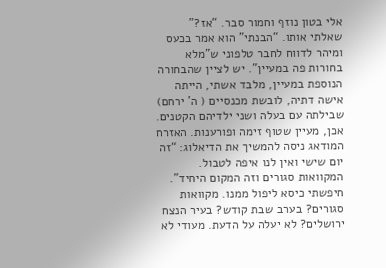אלי בטון נוזף וחמור סבר. “אז?” שאלתי אותו. “הבנתי” הוא אמר בכעס ומיהר לדווח לחבר טלפוני ש”מלא בחורות פה במעיין”. יש לציין שהבחורה הנוספת במעיין, מלבד אשתי, הייתה אישה דתיה, לובשת מכנסיים ( ה’ ירחם) שבילתה עם בעלה ושני ילדיהם הקטנים. אכן, מעיין שטוף זימה ופורענות. האזרח המודאג ניסה להמשיך את הדיאלוג: “זה יום שישי ואין לנו איפה לטבול. המקוואות סגורים וזה המקום היחיד”. חיפשתי כיסא ליפול ממנו. מקוואות סגורים? בערב שבת קודש? בעיר הנצח ירושלים? לא יעלה על הדעת. מעודי לא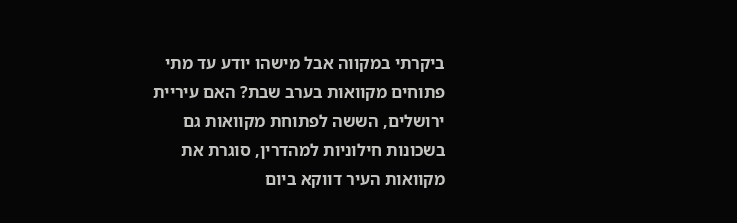ביקרתי במקווה אבל מישהו יודע עד מתי פתוחים מקוואות בערב שבת? האם עיריית ירושלים, הששה לפתוחת מקוואות גם בשכונות חילוניות למהדרין, סוגרת את מקוואות העיר דווקא ביום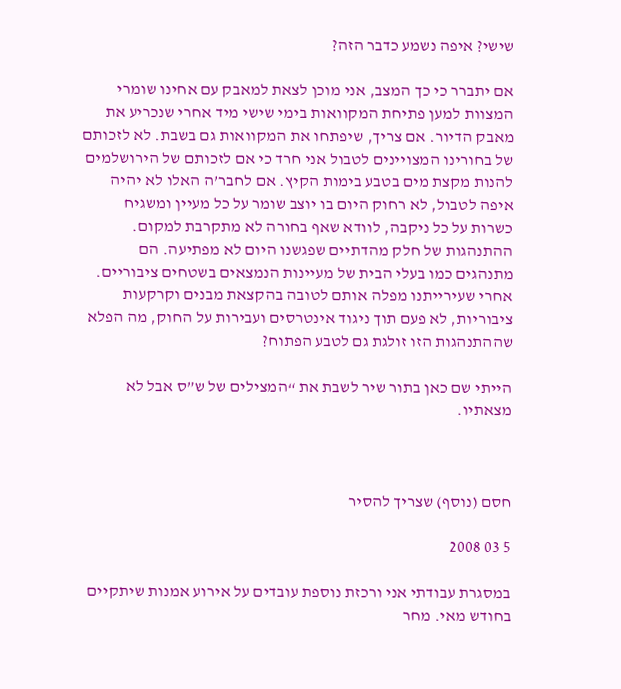שישי? איפה נשמע כדבר הזה?

אם יתברר כי כך המצב, אני מוכן לצאת למאבק עם אחינו שומרי המצוות למען פתיחת המקוואות בימי שישי מיד אחרי שנכריע את מאבק הדיור. אם צריך, שיפתחו את המקוואות גם בשבת. לא לזכותם של בחורינו המצויינים לטבול אני חרד כי אם לזכותם של הירושלמים להנות מקצת מים בטבע בימות הקיץ. אם לחבר’ה האלו לא יהיה איפה לטבול, לא רחוק היום בו יוצב שומר על כל מעיין ומשגיח כשרות על כל ניקבה, לוודא שאף בחורה לא מתקרבת למקום. ההתנהגות של חלק מהדתיים שפגשנו היום לא מפתיעה. הם מתנהגים כמו בעלי הבית של מעיינות הנמצאים בשטחים ציבוריים. אחרי שעירייתנו מפלה אותם לטובה בהקצאת מבנים וקרקעות ציבוריות, לא פעם תוך ניגוד אינטרסים ועבירות על החוק, מה הפלא שההתנהגות הזו זולגת גם לטבע הפתוח?

הייתי שם כאן בתור שיר לשבת את “המצילים של ש”ס אבל לא מצאתיו.



חסם (נוסף) שצריך להסיר

5 03 2008

במסגרת עבודתי אני ורכזת נוספת עובדים על אירוע אמנות שיתקיים בחודש מאי. מחר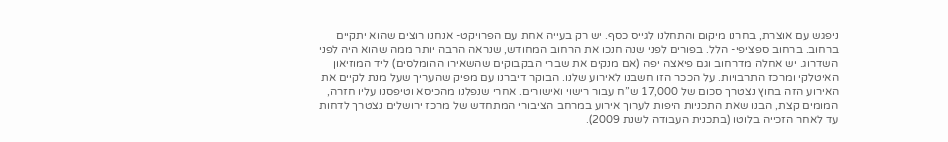ניפגש עם אוצרת, בחרנו מיקום והתחלנו לגייס כסף. יש רק בעייה אחת עם הפרויקט- אנחנו רוצים שהוא יתקיים ברחוב. ברחוב ספציפי- הלל. בפורים לפני שנה חנכו את הרחוב המחודש, שנראה הרבה יותר ממה שהוא היה לפני השדרוג. יש אחלה מדרחוב וגם פיאצה יפה (אם מנקים את שברי הבקבוקים שהשאירו ההומלסים) ליד המוזיאון האיטלקי ומרכז התרבויות. על הככר הזו חשבנו לאירוע שלנו. הבוקר דיברנו עם מפיק שהעריך שעל מנת לקיים את האירוע הזה בחוץ נצטרך סכום של 17,000 ש”ח עבור רישוי ואישורים. אחרי שנפלנו מהכיסא וטיפסנו עליו חזרה, המומים קצת, הבנו שאת התכניות היפות לערוך אירוע במרחב הציבורי המתחדש של מרכז ירושלים נצטרך לדחות עד לאחר הזכייה בלוטו (בתכנית העבודה לשנת 2009).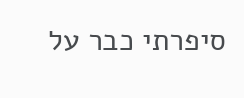סיפרתי כבר על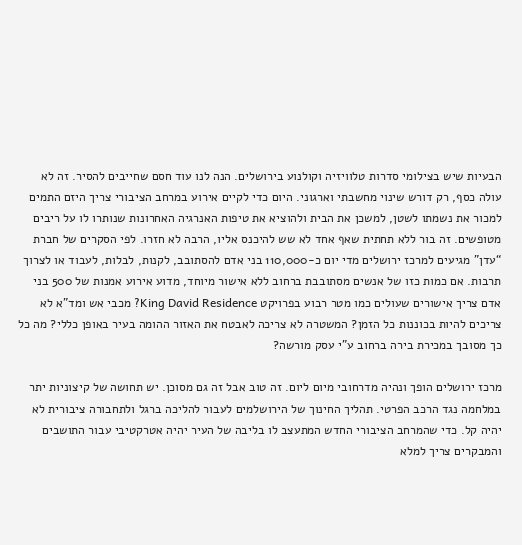הבעיות שיש בצילומי סדרות טלוויזיה וקולנוע בירושלים. הנה לנו עוד חסם שחייבים להסיר. זה לא עולה כסף, רק דורש שינוי מחשבתי וארגוני. היום כדי לקיים אירוע במרחב הציבורי צריך היזם התמים למכור את נשמתו לשטן, למשכן את הבית ולהוציא את טיפות האנרגיה האחרונות שנותרו לו על ריבים מטופשים. זה בור ללא תחתית שאף אחד לא שש להיכנס אליו, הרבה לא חזרו. לפי הסקרים של חברת “עדן” מגיעים למרכז ירושלים מדי יום כ-110,000 בני אדם להסתובב, לקנות, לבלות, לעבוד או לצרוך תרבות. אם כמות כזו של אנשים מסתובבת ברחוב ללא אישור מיוחד, מדוע אירוע אמנות של 500 בני אדם צריך אישורים שעולים כמו מטר רבוע בפרויקט King David Residence? מכבי אש ומד”א לא צריכים להיות בכוננות כל הזמן? המשטרה לא צריכה לאבטח את האזור ההומה בעיר באופן כללי? מה כל כך מסובך במכירת בירה ברחוב ע”י עסק מורשה?

מרכז ירושלים הופך ונהיה מדרחובי מיום ליום. זה טוב אבל זה גם מסוכן. יש תחושה של קיצוניות יתר במלחמה נגד הרכב הפרטי. תהליך החינוך של הירושלמים לעבור להליכה ברגל ולתחבורה ציבורית לא יהיה קל. כדי שהמרחב הציבורי החדש המתעצב לו בליבה של העיר יהיה אטרקטיבי עבור התושבים והמבקרים צריך למלא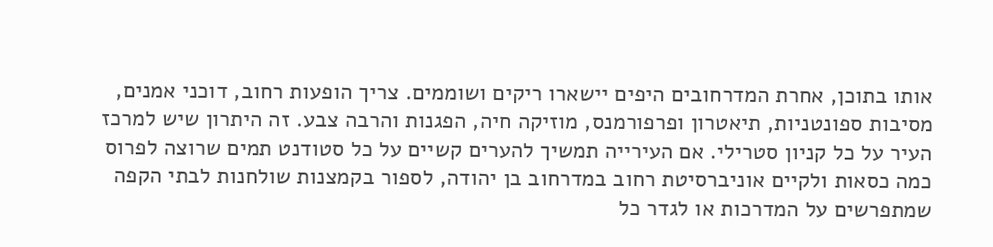אותו בתוכן, אחרת המדרחובים היפים יישארו ריקים ושוממים. צריך הופעות רחוב, דוכני אמנים, מסיבות ספונטניות, תיאטרון ופרפורמנס, מוזיקה חיה, הפגנות והרבה צבע. זה היתרון שיש למרכז העיר על כל קניון סטרילי. אם העירייה תמשיך להערים קשיים על כל סטודנט תמים שרוצה לפרוס כמה כסאות ולקיים אוניברסיטת רחוב במדרחוב בן יהודה, לספור בקמצנות שולחנות לבתי הקפה שמתפרשים על המדרכות או לגדר כל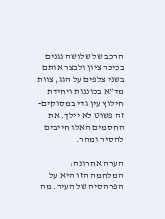הרכב של שלושה נגנים בכיכר ציון ולבצר אותם בשני צלפים על הגג, צוות מד”א בכוננות ויחידת חילוץ עין גדי במסוקים- זה פשוט לא יילך. את החסמים האלו חייבים להסיר ומהר.

הערה אחרונה: המלחמה הזו היא על הפרהסיה של העיר. מה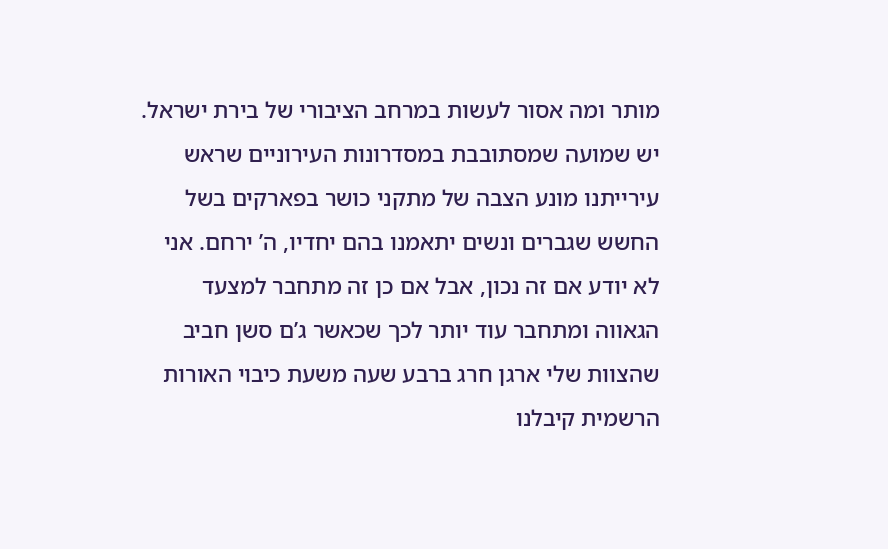מותר ומה אסור לעשות במרחב הציבורי של בירת ישראל. יש שמועה שמסתובבת במסדרונות העירוניים שראש עירייתנו מונע הצבה של מתקני כושר בפארקים בשל החשש שגברים ונשים יתאמנו בהם יחדיו, ה’ ירחם. אני לא יודע אם זה נכון, אבל אם כן זה מתחבר למצעד הגאווה ומתחבר עוד יותר לכך שכאשר ג’ם סשן חביב שהצוות שלי ארגן חרג ברבע שעה משעת כיבוי האורות הרשמית קיבלנו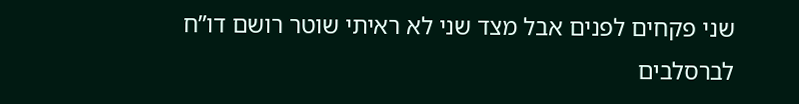שני פקחים לפנים אבל מצד שני לא ראיתי שוטר רושם דו”ח לברסלבים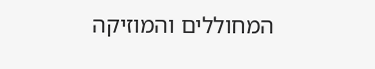המחוללים והמוזיקה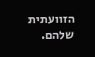הזוועתית שלהם.